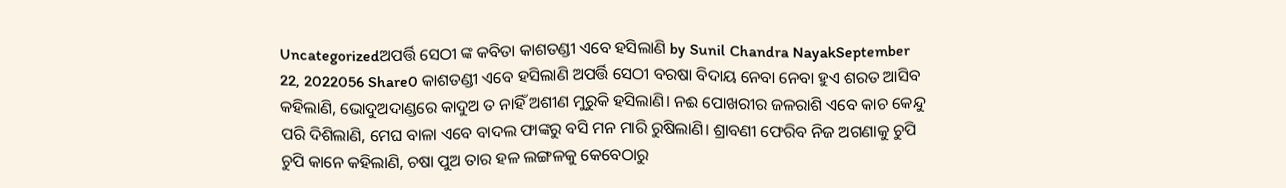Uncategorizedଅପର୍ତ୍ତି ସେଠୀ ଙ୍କ କବିତା କାଶତଣ୍ଡୀ ଏବେ ହସିଲାଣି by Sunil Chandra NayakSeptember 22, 2022056 Share0 କାଶତଣ୍ଡୀ ଏବେ ହସିଲାଣି ଅପର୍ତ୍ତି ସେଠୀ ବରଷା ବିଦାୟ ନେବା ନେବା ହୁଏ ଶରତ ଆସିବ କହିଲାଣି, ଭୋଦୁଅଦାଣ୍ଡରେ କାଦୁଅ ତ ନାହିଁ ଅଶୀଣ ମୁରୁକି ହସିଲାଣି। ନଈ ପୋଖରୀର ଜଳରାଶି ଏବେ କାଚ କେନ୍ଦୁ ପରି ଦିଶିଲାଣି, ମେଘ ବାଳା ଏବେ ବାଦଲ ଫାଙ୍କରୁ ବସି ମନ ମାରି ରୁଷିଲାଣି। ଶ୍ରାବଣୀ ଫେରିବ ନିଜ ଅଗଣାକୁ ଚୁପି ଚୁପି କାନେ କହିଲାଣି, ଚଷା ପୁଅ ତାର ହଳ ଲଙ୍ଗଳକୁ କେବେଠାରୁ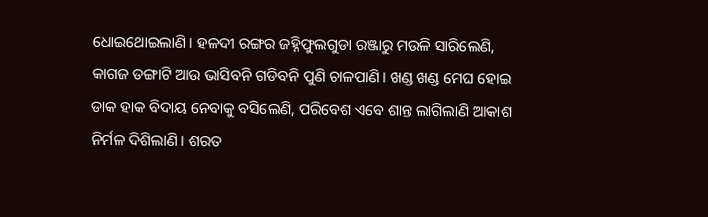ଧୋଇଥୋଇଲାଣି। ହଳଦୀ ରଙ୍ଗର ଜହ୍ନିଫୁଲଗୁଡା ରଞ୍ଜାରୁ ମଉଳି ସାରିଲେଣି, କାଗଜ ଡଙ୍ଗାଟି ଆଉ ଭାସିବନି ଗଡିବନି ପୁଣି ଚାଳପାଣି। ଖଣ୍ଡ ଖଣ୍ଡ ମେଘ ହୋଇ ଡାକ ହାକ ବିଦାୟ ନେବାକୁ ବସିଲେଣି, ପରିବେଶ ଏବେ ଶାନ୍ତ ଲାଗିଲାଣି ଆକାଶ ନିର୍ମଳ ଦିଶିଲାଣି। ଶରତ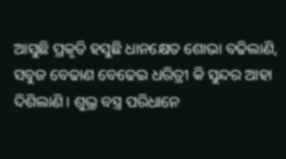ଆସୁଛି ପ୍ରକୃତି ହସୁଛି ଧାନକ୍ଷେତ ଶୋଭା ବଢିଲାଣି, ସବୁଜ ବେଢାଣ ବେଢେଇ ଧରିତ୍ରୀ କି ସୁନ୍ଦର ଆହା ଦିଶିଲାଣି। ଶୁଭ୍ର ବସ୍ତ୍ର ପରିଧାନେ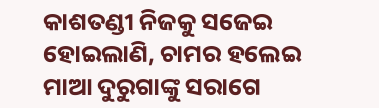କାଶତଣ୍ଡୀ ନିଜକୁ ସଜେଇ ହୋଇଲାଣି, ଚାମର ହଲେଇ ମାଆ ଦୁରୁଗାଙ୍କୁ ସରାଗେ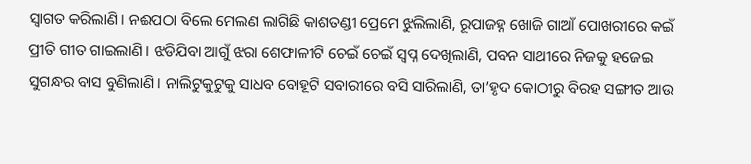ସ୍ଵାଗତ କରିଲାଣି। ନଈପଠା ବିଲେ ମେଲଣ ଲାଗିଛି କାଶତଣ୍ଡୀ ପ୍ରେମେ ଝୁଲିଲାଣି, ରୂପାଜହ୍ନ ଖୋଜି ଗାଆଁ ପୋଖରୀରେ କଇଁ ପ୍ରୀତି ଗୀତ ଗାଇଲାଣି। ଝଡିଯିବା ଆଗୁଁ ଝରା ଶେଫାଳୀଟି ଚେଇଁ ଚେଇଁ ସ୍ଵପ୍ନ ଦେଖିଲାଣି, ପବନ ସାଥୀରେ ନିଜକୁ ହଜେଇ ସୁଗନ୍ଧର ବାସ ବୁଣିଲାଣି। ନାଲିଟୁକୁଟୁକୁ ସାଧବ ବୋହୂଟି ସବାରୀରେ ବସି ସାରିଲାଣି, ତା’ହୃଦ କୋଠୀରୁ ବିରହ ସଙ୍ଗୀତ ଆଉ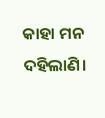କାହା ମନ ଦହିଲାଣି।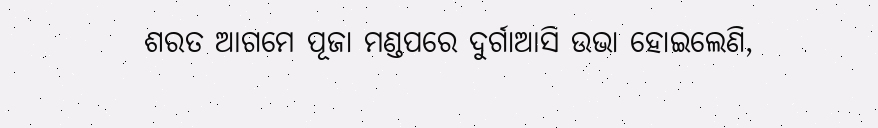ଶରତ ଆଗମେ ପୂଜା ମଣ୍ଡପରେ ଦୁର୍ଗାଆସି ଉଭା ହୋଇଲେଣି,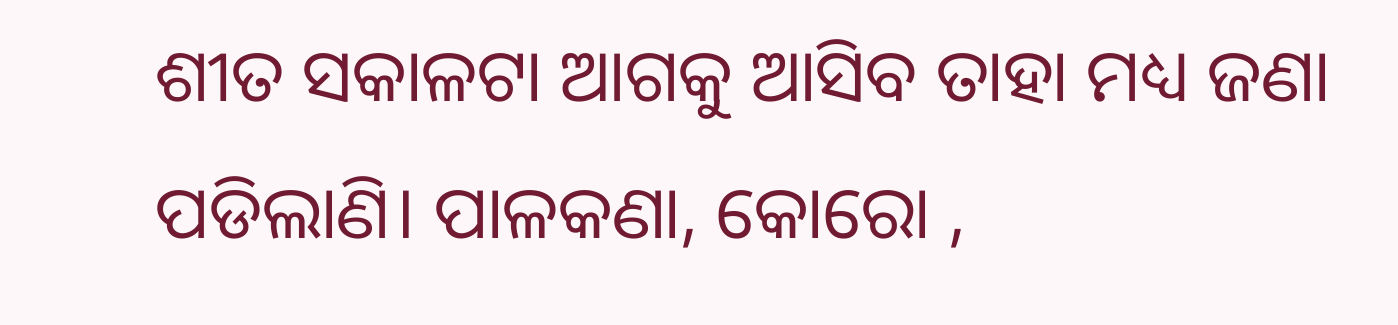ଶୀତ ସକାଳଟା ଆଗକୁ ଆସିବ ତାହା ମଧ୍ୟ ଜଣା ପଡିଲାଣି। ପାଳକଣା, କୋରୋ ,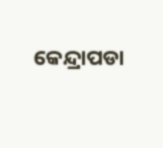କେନ୍ଦ୍ରାପଡା